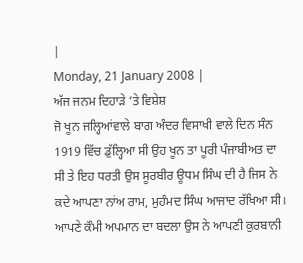|
Monday, 21 January 2008 |
ਅੱਜ ਜਨਮ ਦਿਹਾੜੇ ‘ਤੇ ਵਿਸ਼ੇਸ਼
ਜੋ ਖੂਨ ਜਲ੍ਹਿਆਂਵਾਲੇ ਬਾਗ ਅੰਦਰ ਵਿਸਾਖੀ ਵਾਲੇ ਦਿਨ ਸੰਨ 1919 ਵਿੱਚ ਡੁੱਲ੍ਹਿਆ ਸੀ ਉਹ ਖੂਨ ਤਾ ਪੂਰੀ ਪੰਜਾਬੀਅਤ ਦਾ ਸੀ ਤੇ ਇਹ ਧਰਤੀ ਉਸ ਸੂਰਬੀਰ ਊਧਮ ਸਿੰਘ ਦੀ ਹੈ ਜਿਸ ਨੇ ਕਦੇ ਆਪਣਾ ਨਾਂਅ ਰਾਮ, ਮੁਹੰਮਦ ਸਿੰਘ ਆਜਾਦ ਰੱਖਿਆ ਸੀ। ਆਪਣੇ ਕੌਮੀ ਅਪਮਾਨ ਦਾ ਬਦਲਾ ਉਸ ਨੇ ਆਪਣੀ ਕੁਰਬਾਨੀ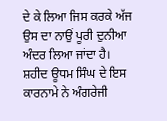ਦੇ ਕੇ ਲਿਆ ਜਿਸ ਕਰਕੇ ਅੱਜ ਉਸ ਦਾ ਨਾਉਂ ਪੂਰੀ ਦੁਨੀਆ ਅੰਦਰ ਲਿਆ ਜਾਂਦਾ ਹੈ। ਸ਼ਹੀਦ ਊਧਮ ਸਿੰਘ ਦੇ ਇਸ ਕਾਰਨਾਮੇ ਨੇ ਅੰਗਰੇਜੀ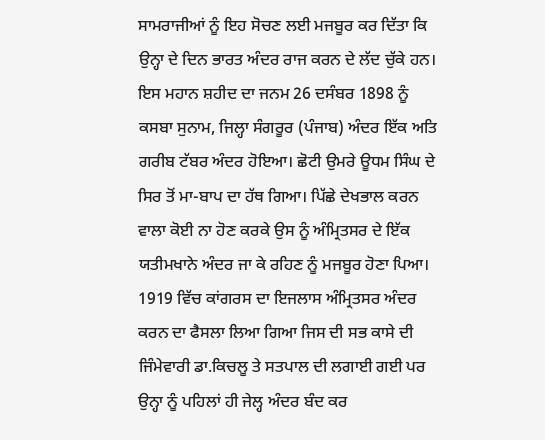ਸਾਮਰਾਜੀਆਂ ਨੂੰ ਇਹ ਸੋਚਣ ਲਈ ਮਜਬੂਰ ਕਰ ਦਿੱਤਾ ਕਿ ਉਨ੍ਹਾ ਦੇ ਦਿਨ ਭਾਰਤ ਅੰਦਰ ਰਾਜ ਕਰਨ ਦੇ ਲੱਦ ਚੁੱਕੇ ਹਨ।
ਇਸ ਮਹਾਨ ਸ਼ਹੀਦ ਦਾ ਜਨਮ 26 ਦਸੰਬਰ 1898 ਨੂੰ ਕਸਬਾ ਸੁਨਾਮ, ਜਿਲ੍ਹਾ ਸੰਗਰੂਰ (ਪੰਜਾਬ) ਅੰਦਰ ਇੱਕ ਅਤਿ ਗਰੀਬ ਟੱਬਰ ਅੰਦਰ ਹੋਇਆ। ਛੋਟੀ ਉਮਰੇ ਊਧਮ ਸਿੰਘ ਦੇ ਸਿਰ ਤੋਂ ਮਾ-ਬਾਪ ਦਾ ਹੱਥ ਗਿਆ। ਪਿੱਛੇ ਦੇਖਭਾਲ ਕਰਨ ਵਾਲਾ ਕੋਈ ਨਾ ਹੋਣ ਕਰਕੇ ਉਸ ਨੂੰ ਅੰਮ੍ਰਿਤਸਰ ਦੇ ਇੱਕ ਯਤੀਮਖਾਨੇ ਅੰਦਰ ਜਾ ਕੇ ਰਹਿਣ ਨੂੰ ਮਜਬੂਰ ਹੋਣਾ ਪਿਆ। 1919 ਵਿੱਚ ਕਾਂਗਰਸ ਦਾ ਇਜਲਾਸ ਅੰਮ੍ਰਿਤਸਰ ਅੰਦਰ ਕਰਨ ਦਾ ਫੈਸਲਾ ਲਿਆ ਗਿਆ ਜਿਸ ਦੀ ਸਭ ਕਾਸੇ ਦੀ ਜਿੰਮੇਵਾਰੀ ਡਾ.ਕਿਚਲੂ ਤੇ ਸਤਪਾਲ ਦੀ ਲਗਾਈ ਗਈ ਪਰ ਉਨ੍ਹਾ ਨੂੰ ਪਹਿਲਾਂ ਹੀ ਜੇਲ੍ਹ ਅੰਦਰ ਬੰਦ ਕਰ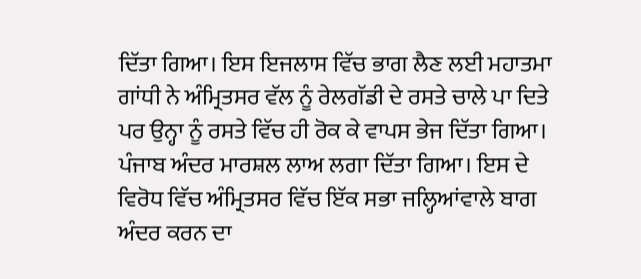ਦਿੱਤਾ ਗਿਆ। ਇਸ ਇਜਲਾਸ ਵਿੱਚ ਭਾਗ ਲੈਣ ਲਈ ਮਹਾਤਮਾ ਗਾਂਧੀ ਨੇ ਅੰਮ੍ਰਿਤਸਰ ਵੱਲ ਨੂੰ ਰੇਲਗੱਡੀ ਦੇ ਰਸਤੇ ਚਾਲੇ ਪਾ ਦਿਤੇ ਪਰ ਉਨ੍ਹਾ ਨੂੰ ਰਸਤੇ ਵਿੱਚ ਹੀ ਰੋਕ ਕੇ ਵਾਪਸ ਭੇਜ ਦਿੱਤਾ ਗਿਆ। ਪੰਜਾਬ ਅੰਦਰ ਮਾਰਸ਼ਲ ਲਾਅ ਲਗਾ ਦਿੱਤਾ ਗਿਆ। ਇਸ ਦੇ ਵਿਰੋਧ ਵਿੱਚ ਅੰਮ੍ਰਿਤਸਰ ਵਿੱਚ ਇੱਕ ਸਭਾ ਜਲ੍ਹਿਆਂਵਾਲੇ ਬਾਗ ਅੰਦਰ ਕਰਨ ਦਾ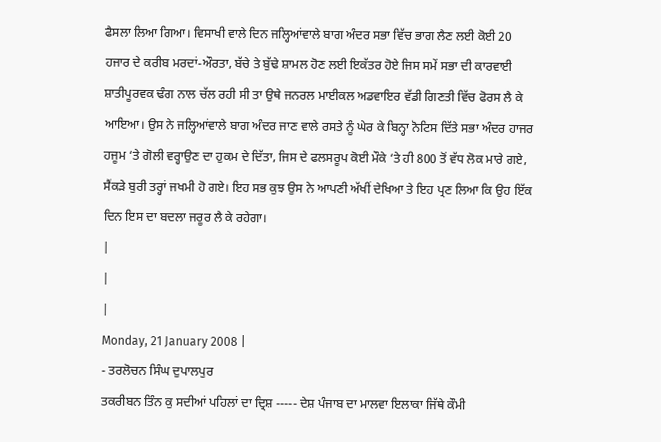ਫੈਸਲਾ ਲਿਆ ਗਿਆ। ਵਿਸਾਖੀ ਵਾਲੇ ਦਿਨ ਜਲ੍ਹਿਆਂਵਾਲੇ ਬਾਗ ਅੰਦਰ ਸਭਾ ਵਿੱਚ ਭਾਗ ਲੈਣ ਲਈ ਕੋਈ 20 ਹਜਾਰ ਦੇ ਕਰੀਬ ਮਰਦਾਂ-ਔਰਤਾ, ਬੱਚੇ ਤੇ ਬੁੱਢੇ ਸ਼ਾਮਲ ਹੋਣ ਲਈ ਇਕੱਤਰ ਹੋਏ ਜਿਸ ਸਮੇਂ ਸਭਾ ਦੀ ਕਾਰਵਾਈ ਸ਼ਾਤੀਪੂਰਵਕ ਢੰਗ ਨਾਲ ਚੱਲ ਰਹੀ ਸੀ ਤਾ ਉਥੇ ਜਨਰਲ ਮਾਈਕਲ ਅਡਵਾਇਰ ਵੱਡੀ ਗਿਣਤੀ ਵਿੱਚ ਫੋਰਸ ਲੈ ਕੇ ਆਇਆ। ਉਸ ਨੇ ਜਲ੍ਹਿਆਂਵਾਲੇ ਬਾਗ ਅੰਦਰ ਜਾਣ ਵਾਲੇ ਰਸਤੇ ਨੂੰ ਘੇਰ ਕੇ ਬਿਨ੍ਹਾ ਨੋਟਿਸ ਦਿੱਤੇ ਸਭਾ ਅੰਦਰ ਹਾਜਰ ਹਜੂਮ ‘ਤੇ ਗੋਲੀ ਵਰ੍ਹਾਉਣ ਦਾ ਹੁਕਮ ਦੇ ਦਿੱਤਾ, ਜਿਸ ਦੇ ਫਲਸਰੂਪ ਕੋਈ ਮੌਕੇ ‘ਤੇ ਹੀ 800 ਤੋਂ ਵੱਧ ਲੋਕ ਮਾਰੇ ਗਏ, ਸੈਂਕੜੇ ਬੁਰੀ ਤਰ੍ਹਾਂ ਜਖਮੀ ਹੋ ਗਏ। ਇਹ ਸਭ ਕੁਝ ਉਸ ਨੇ ਆਪਣੀ ਅੱਖੀਂ ਦੇਖਿਆ ਤੇ ਇਹ ਪ੍ਰਣ ਲਿਆ ਕਿ ਉਹ ਇੱਕ ਦਿਨ ਇਸ ਦਾ ਬਦਲਾ ਜਰੂਰ ਲੈ ਕੇ ਰਹੇਗਾ।
|
|
|
Monday, 21 January 2008 |
- ਤਰਲੋਚਨ ਸਿੰਘ ਦੁਪਾਲਪੁਰ
ਤਕਰੀਬਨ ਤਿੰਨ ਕੁ ਸਦੀਆਂ ਪਹਿਲਾਂ ਦਾ ਦ੍ਰਿਸ਼ ----- ਦੇਸ਼ ਪੰਜਾਬ ਦਾ ਮਾਲਵਾ ਇਲਾਕਾ ਜਿੱਥੇ ਕੌਮੀ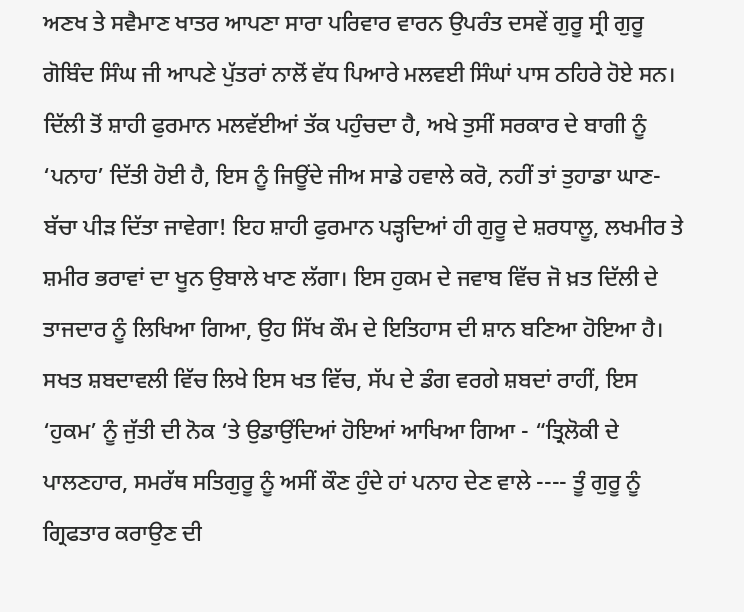ਅਣਖ ਤੇ ਸਵੈਮਾਣ ਖਾਤਰ ਆਪਣਾ ਸਾਰਾ ਪਰਿਵਾਰ ਵਾਰਨ ਉਪਰੰਤ ਦਸਵੇਂ ਗੁਰੂ ਸ੍ਰੀ ਗੁਰੂ ਗੋਬਿੰਦ ਸਿੰਘ ਜੀ ਆਪਣੇ ਪੁੱਤਰਾਂ ਨਾਲੋਂ ਵੱਧ ਪਿਆਰੇ ਮਲਵਈ ਸਿੰਘਾਂ ਪਾਸ ਠਹਿਰੇ ਹੋਏ ਸਨ। ਦਿੱਲੀ ਤੋਂ ਸ਼ਾਹੀ ਫੁਰਮਾਨ ਮਲਵੱਈਆਂ ਤੱਕ ਪਹੁੰਚਦਾ ਹੈ, ਅਖੇ ਤੁਸੀਂ ਸਰਕਾਰ ਦੇ ਬਾਗੀ ਨੂੰ ‘ਪਨਾਹ’ ਦਿੱਤੀ ਹੋਈ ਹੈ, ਇਸ ਨੂੰ ਜਿਊਂਦੇ ਜੀਅ ਸਾਡੇ ਹਵਾਲੇ ਕਰੋ, ਨਹੀਂ ਤਾਂ ਤੁਹਾਡਾ ਘਾਣ-ਬੱਚਾ ਪੀੜ ਦਿੱਤਾ ਜਾਵੇਗਾ! ਇਹ ਸ਼ਾਹੀ ਫੁਰਮਾਨ ਪੜ੍ਹਦਿਆਂ ਹੀ ਗੁਰੂ ਦੇ ਸ਼ਰਧਾਲੂ, ਲਖਮੀਰ ਤੇ ਸ਼ਮੀਰ ਭਰਾਵਾਂ ਦਾ ਖੂਨ ਉਬਾਲੇ ਖਾਣ ਲੱਗਾ। ਇਸ ਹੁਕਮ ਦੇ ਜਵਾਬ ਵਿੱਚ ਜੋ ਖ਼ਤ ਦਿੱਲੀ ਦੇ ਤਾਜਦਾਰ ਨੂੰ ਲਿਖਿਆ ਗਿਆ, ਉਹ ਸਿੱਖ ਕੌਮ ਦੇ ਇਤਿਹਾਸ ਦੀ ਸ਼ਾਨ ਬਣਿਆ ਹੋਇਆ ਹੈ। ਸਖਤ ਸ਼ਬਦਾਵਲੀ ਵਿੱਚ ਲਿਖੇ ਇਸ ਖਤ ਵਿੱਚ, ਸੱਪ ਦੇ ਡੰਗ ਵਰਗੇ ਸ਼ਬਦਾਂ ਰਾਹੀਂ, ਇਸ ‘ਹੁਕਮ’ ਨੂੰ ਜੁੱਤੀ ਦੀ ਨੋਕ ‘ਤੇ ਉਡਾਉਂਦਿਆਂ ਹੋਇਆਂ ਆਖਿਆ ਗਿਆ - “ਤ੍ਰਿਲੋਕੀ ਦੇ ਪਾਲਣਹਾਰ, ਸਮਰੱਥ ਸਤਿਗੁਰੂ ਨੂੰ ਅਸੀਂ ਕੌਣ ਹੁੰਦੇ ਹਾਂ ਪਨਾਹ ਦੇਣ ਵਾਲੇ ---- ਤੂੰ ਗੁਰੂ ਨੂੰ ਗ੍ਰਿਫਤਾਰ ਕਰਾਉਣ ਦੀ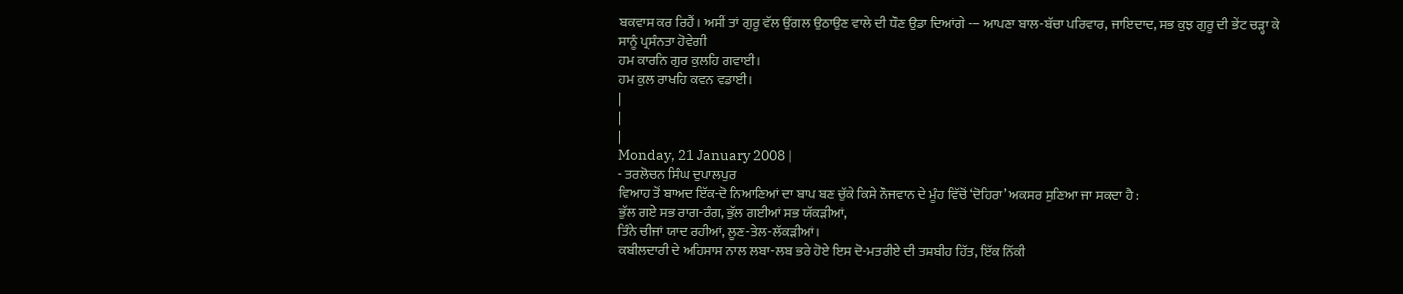ਬਕਵਾਸ ਕਰ ਰਿਹੈਂ। ਅਸੀਂ ਤਾਂ ਗੁਰੂ ਵੱਲ ਉਂਗਲ ਉਠਾਉਣ ਵਾਲੇ ਦੀ ਧੌਣ ਉਡਾ ਦਿਆਂਗੇ --- ਆਪਣਾ ਬਾਲ-ਬੱਚਾ ਪਰਿਵਾਰ, ਜਾਇਦਾਦ, ਸਭ ਕੁਝ ਗੁਰੂ ਦੀ ਭੇਂਟ ਚੜ੍ਹਾ ਕੇ ਸਾਨੂੰ ਪ੍ਰਸੰਨਤਾ ਹੋਵੇਗੀ
ਹਮ ਕਾਰਨਿ ਗੁਰ ਕੁਲਹਿ ਗਵਾਈ।
ਹਮ ਕੁਲ ਰਾਖਹਿ ਕਵਨ ਵਡਾਈ।
|
|
|
Monday, 21 January 2008 |
- ਤਰਲੋਚਨ ਸਿੰਘ ਦੁਪਾਲਪੁਰ
ਵਿਆਹ ਤੋਂ ਬਾਅਦ ਇੱਕ-ਦੋ ਨਿਆਣਿਆਂ ਦਾ ਬਾਪ ਬਣ ਚੁੱਕੇ ਕਿਸੇ ਨੌਜਵਾਨ ਦੇ ਮੂੰਹ ਵਿੱਚੋਂ ‘ਦੋਹਿਰਾ’ ਅਕਸਰ ਸੁਣਿਆ ਜਾ ਸਕਦਾ ਹੈ :
ਭੁੱਲ ਗਏ ਸਭ ਰਾਗ-ਰੰਗ, ਭੁੱਲ ਗਈਆਂ ਸਭ ਯੱਕੜੀਆਂ,
ਤਿੰਨੇ ਚੀਜਾਂ ਯਾਦ ਰਹੀਆਂ, ਲੂਣ-ਤੇਲ-ਲੱਕੜੀਆਂ।
ਕਬੀਲਦਾਰੀ ਦੇ ਅਹਿਸਾਸ ਨਾਲ ਲਬਾ-ਲਬ ਭਰੇ ਹੋਏ ਇਸ ਦੋ-ਮਤਰੀਏ ਦੀ ਤਸ਼ਬੀਹ ਹਿੱਤ, ਇੱਕ ਨਿੱਕੀ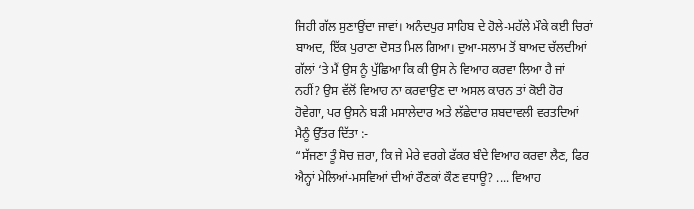ਜਿਹੀ ਗੱਲ ਸੁਣਾਉਂਦਾ ਜਾਵਾਂ। ਅਨੰਦਪੁਰ ਸਾਹਿਬ ਦੇ ਹੋਲੇ-ਮਹੱਲੇ ਮੌਕੇ ਕਈ ਚਿਰਾਂ ਬਾਅਦ, ਇੱਕ ਪੁਰਾਣਾ ਦੋਸਤ ਮਿਲ ਗਿਆ। ਦੁਆ-ਸਲਾਮ ਤੋਂ ਬਾਅਦ ਚੱਲਦੀਆਂ ਗੱਲਾਂ ‘ਤੇ ਮੈਂ ਉਸ ਨੂੰ ਪੁੱਛਿਆ ਕਿ ਕੀ ਉਸ ਨੇ ਵਿਆਹ ਕਰਵਾ ਲਿਆ ਹੈ ਜਾਂ ਨਹੀਂ? ਉਸ ਵੱਲੋਂ ਵਿਆਹ ਨਾ ਕਰਵਾਉਣ ਦਾ ਅਸਲ ਕਾਰਨ ਤਾਂ ਕੋਈ ਹੋਰ ਹੋਵੇਗਾ, ਪਰ ਉਸਨੇ ਬੜੀ ਮਸਾਲੇਦਾਰ ਅਤੇ ਲੱਛੇਦਾਰ ਸ਼ਬਦਾਵਲੀ ਵਰਤਦਿਆਂ ਮੈਨੂੰ ਉੱਤਰ ਦਿੱਤਾ :-
“ਸੱਜਣਾ ਤੂੰ ਸੋਚ ਜ਼ਰਾ, ਕਿ ਜੇ ਮੇਰੇ ਵਰਗੇ ਫੱਕਰ ਬੰਦੇ ਵਿਆਹ ਕਰਵਾ ਲੈਣ, ਫਿਰ ਐਨ੍ਹਾਂ ਮੇਲਿਆਂ-ਮਸਵਿਆਂ ਦੀਆਂ ਰੌਣਕਾਂ ਕੌਣ ਵਧਾਊ? .... ਵਿਆਹ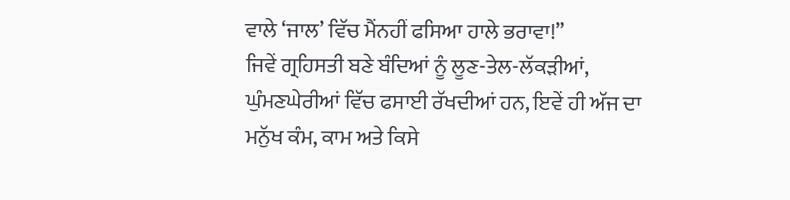ਵਾਲੇ ‘ਜਾਲ’ ਵਿੱਚ ਮੈਂਨਹੀਂ ਫਸਿਆ ਹਾਲੇ ਭਰਾਵਾ!”
ਜਿਵੇਂ ਗ੍ਰਹਿਸਤੀ ਬਣੇ ਬੰਦਿਆਂ ਨੂੰ ਲੂਣ-ਤੇਲ-ਲੱਕੜੀਆਂ, ਘੁੰਮਣਘੇਰੀਆਂ ਵਿੱਚ ਫਸਾਈ ਰੱਖਦੀਆਂ ਹਨ, ਇਵੇਂ ਹੀ ਅੱਜ ਦਾ ਮਨੁੱਖ ਕੰਮ, ਕਾਮ ਅਤੇ ਕਿਸੇ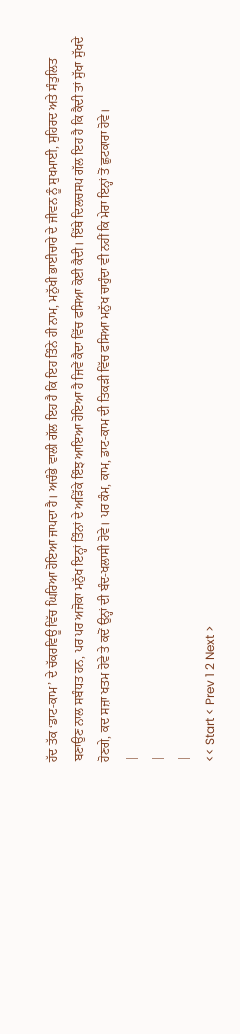ਹੱਦ ਤੱਕ ‘ਡਾਟ-ਕਾਮ’ ਦੇ ਚੱਕਰਵਿਊ ਵਿੱਚ ਘਿਰਿਆ ਹੋਇਆ ਜਾਪਦਾ ਹੈ। ਅਚੰਭੇ ਵਾਲੀ ਗੱਲ ਇਹ ਹੈ ਕਿ ਇਹ ਤਿੰਨੇ ਹੀ ਨਾਮ, ਮਨੁੱਖੀ ਭਾਈਚਾਰੇ ਦੇ ਜੀਵਨ ਨੂੰ ਸੁਖਮਾਈ, ਸੁਹਿਰਦ ਅਤੇ ਸੰਤੁਲਿਤ ਬਣਾਉਣ ਨਾਲ ਸਬੰਧਤ ਹਨ, ਪਰ ਪਰ ਅਜੋਕਾ ਮਨੁੱਖ ਇਨ੍ਹਾਂ ਤਿੰਨਾਂ ਦੇ ਅੜਿੱਕੇ ਇੰਝ ਆਇਆ ਹੋਇਆ ਹੈ ਜਿਵੇਂ ਕੈਦਾ ਵਿੱਚ ਫਸਿਆ ਕੋਈ ਕੈਦੀ। ਇੱਥੇ ਦਿਲਚਸਪ ਗੱਲ ਇਹ ਹੈ ਕਿ ਕੈਦੀ ਤਾਂ ਸੁੱਖਾ ਸੁੱਖਦੇ ਹੋਣਗੇ, ਕਦ ਸਜ਼ਾ ਖਤਮ ਹੋਵੇ ਤੇ ਕਦੋਂ ਉਨ੍ਹਾਂ ਦੀ ਬੰਦ-ਖਲਾਸੀ ਹੋਵੇ। ਪਰ ਕੰਮ, ਕਾਮ, ਡਾਟ-ਕਾਮ ਦੀ ਤਿਕੜੀ ਵਿੱਚ ਫਸਿਆ ਮਨੁੱਖ ਚਾਹੁੰਦਾ ਵੀ ਨਹੀਂ ਕਿ ਮੇਰਾ ਇਨ੍ਹਾਂ ਤੋਂ ਛੁਟਕਾਰਾ ਹੋਵੇ।
|
|
|
<< Start < Prev 1 2 Next >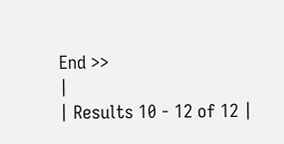End >>
|
| Results 10 - 12 of 12 |